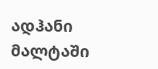ადჰანი მალტაში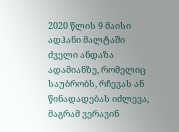2020 წლის 9 მაისი
ადჰანი მალტაში
ძველი ანდაზა ადამიანზე, რომელიც საუბრობს, რჩევას ან წინადადებას იძლევა, მაგრამ ვერავინ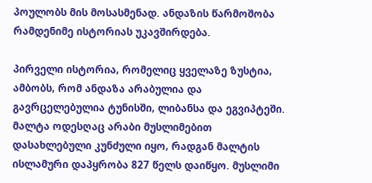პოულობს მის მოსასმენად. ანდაზის წარმოშობა რამდენიმე ისტორიას უკავშირდება.

პირველი ისტორია, რომელიც ყველაზე ზუსტია, ამბობს, რომ ანდაზა არაბულია და გავრცელებულია ტუნისში, ლიბანსა და ეგვიპტეში. მალტა ოდესღაც არაბი მუსლიმებით დასახლებული კუნძული იყო, რადგან მალტის ისლამური დაპყრობა 827 წელს დაიწყო. მუსლიმი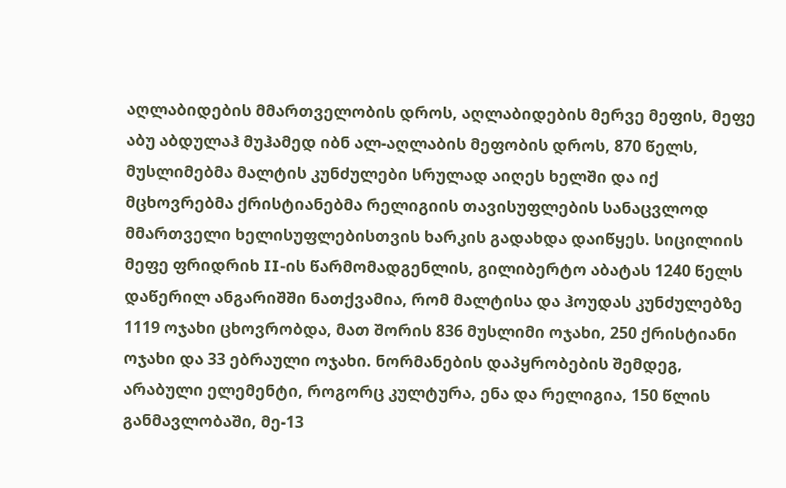აღლაბიდების მმართველობის დროს, აღლაბიდების მერვე მეფის, მეფე აბუ აბდულაჰ მუჰამედ იბნ ალ-აღლაბის მეფობის დროს, 870 წელს, მუსლიმებმა მალტის კუნძულები სრულად აიღეს ხელში და იქ მცხოვრებმა ქრისტიანებმა რელიგიის თავისუფლების სანაცვლოდ მმართველი ხელისუფლებისთვის ხარკის გადახდა დაიწყეს. სიცილიის მეფე ფრიდრიხ II-ის წარმომადგენლის, გილიბერტო აბატას 1240 წელს დაწერილ ანგარიშში ნათქვამია, რომ მალტისა და ჰოუდას კუნძულებზე 1119 ოჯახი ცხოვრობდა, მათ შორის 836 მუსლიმი ოჯახი, 250 ქრისტიანი ოჯახი და 33 ებრაული ოჯახი. ნორმანების დაპყრობების შემდეგ, არაბული ელემენტი, როგორც კულტურა, ენა და რელიგია, 150 წლის განმავლობაში, მე-13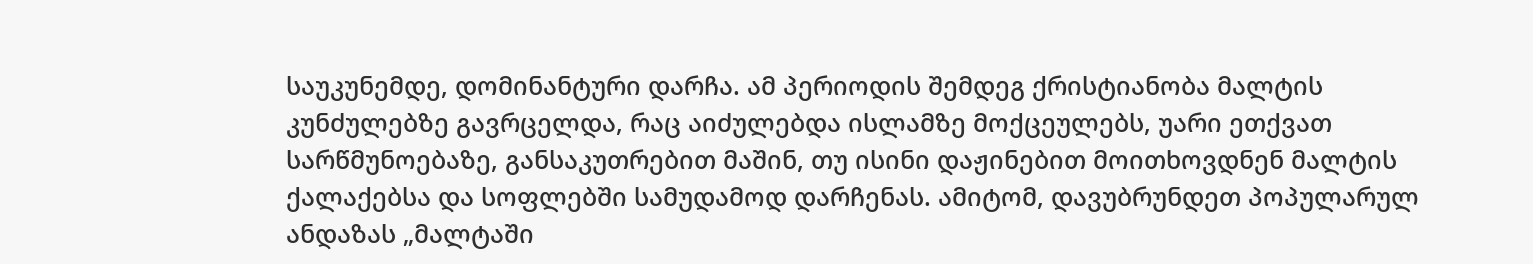საუკუნემდე, დომინანტური დარჩა. ამ პერიოდის შემდეგ ქრისტიანობა მალტის კუნძულებზე გავრცელდა, რაც აიძულებდა ისლამზე მოქცეულებს, უარი ეთქვათ სარწმუნოებაზე, განსაკუთრებით მაშინ, თუ ისინი დაჟინებით მოითხოვდნენ მალტის ქალაქებსა და სოფლებში სამუდამოდ დარჩენას. ამიტომ, დავუბრუნდეთ პოპულარულ ანდაზას „მალტაში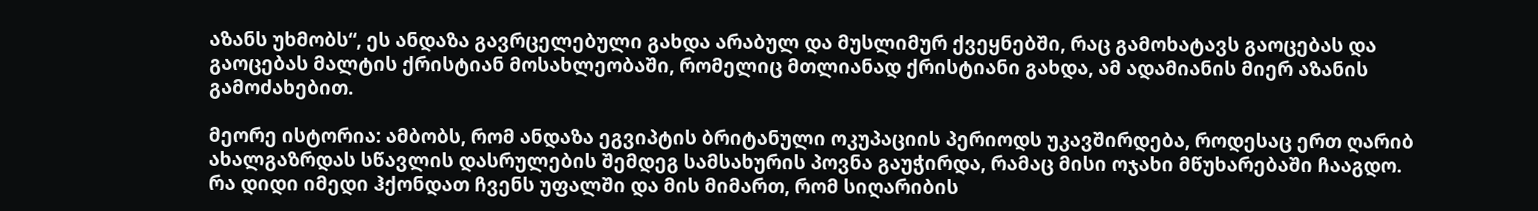აზანს უხმობს“, ეს ანდაზა გავრცელებული გახდა არაბულ და მუსლიმურ ქვეყნებში, რაც გამოხატავს გაოცებას და გაოცებას მალტის ქრისტიან მოსახლეობაში, რომელიც მთლიანად ქრისტიანი გახდა, ამ ადამიანის მიერ აზანის გამოძახებით.

მეორე ისტორია: ამბობს, რომ ანდაზა ეგვიპტის ბრიტანული ოკუპაციის პერიოდს უკავშირდება, როდესაც ერთ ღარიბ ახალგაზრდას სწავლის დასრულების შემდეგ სამსახურის პოვნა გაუჭირდა, რამაც მისი ოჯახი მწუხარებაში ჩააგდო. რა დიდი იმედი ჰქონდათ ჩვენს უფალში და მის მიმართ, რომ სიღარიბის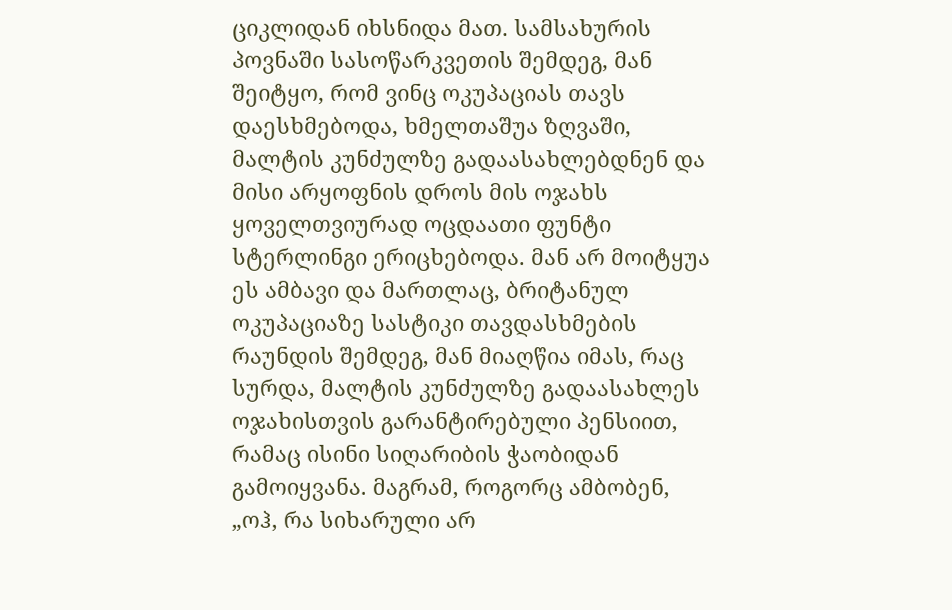ციკლიდან იხსნიდა მათ. სამსახურის პოვნაში სასოწარკვეთის შემდეგ, მან შეიტყო, რომ ვინც ოკუპაციას თავს დაესხმებოდა, ხმელთაშუა ზღვაში, მალტის კუნძულზე გადაასახლებდნენ და მისი არყოფნის დროს მის ოჯახს ყოველთვიურად ოცდაათი ფუნტი სტერლინგი ერიცხებოდა. მან არ მოიტყუა ეს ამბავი და მართლაც, ბრიტანულ ოკუპაციაზე სასტიკი თავდასხმების რაუნდის შემდეგ, მან მიაღწია იმას, რაც სურდა, მალტის კუნძულზე გადაასახლეს ოჯახისთვის გარანტირებული პენსიით, რამაც ისინი სიღარიბის ჭაობიდან გამოიყვანა. მაგრამ, როგორც ამბობენ, „ოჰ, რა სიხარული არ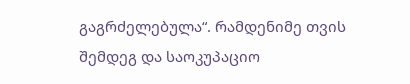გაგრძელებულა“. რამდენიმე თვის შემდეგ და საოკუპაციო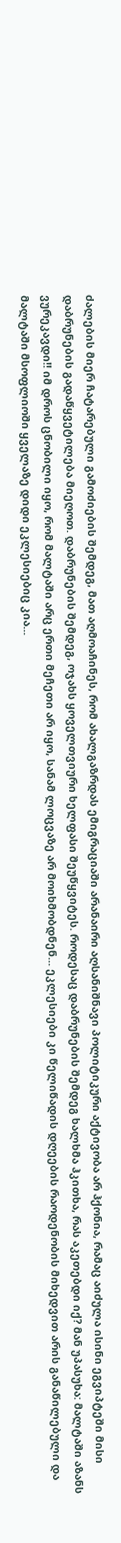ძალების მიერ ჩატარებული გამოძიების შემდეგ, მათ აღმოაჩინეს, რომ ახალგაზრდას ემიგრაციაში არანაირი აღსანიშნავი პოლიტიკური აქტივობა არ ჰქონია, რამაც აიძულა ისინი ეგვიპტეში მისი დაბრუნების გადაწყვეტილება მიეღოთ. დაბრუნების შემდეგ, ოჯახს ყოველთვიური ხელფასი შეუწყვიტეს. როდესაც დაბრუნების შემდეგ ხალხმა ჰკითხა, რას აკეთებდი იქ? მან უპასუხა: მალტაში აზანს ვურეკავდი!! იმ დროს ცნობილი იყო, რომ მალტაში არც ერთი მეჩეთი არ იყო, სანამ ლოცვაზე არ მოიხმობდნენ... ეკლესიები კი წელიწადის დღეების რაოდენობის მიხედვით არის განაწილებული და მალტაში მსოფლიოში ყველაზე დიდი ეკლესიებიც კია...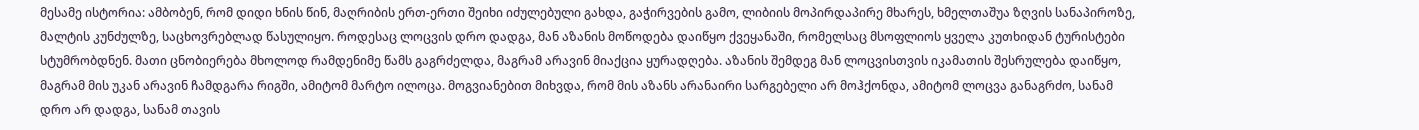მესამე ისტორია: ამბობენ, რომ დიდი ხნის წინ, მაღრიბის ერთ-ერთი შეიხი იძულებული გახდა, გაჭირვების გამო, ლიბიის მოპირდაპირე მხარეს, ხმელთაშუა ზღვის სანაპიროზე, მალტის კუნძულზე, საცხოვრებლად წასულიყო. როდესაც ლოცვის დრო დადგა, მან აზანის მოწოდება დაიწყო ქვეყანაში, რომელსაც მსოფლიოს ყველა კუთხიდან ტურისტები სტუმრობდნენ. მათი ცნობიერება მხოლოდ რამდენიმე წამს გაგრძელდა, მაგრამ არავინ მიაქცია ყურადღება. აზანის შემდეგ მან ლოცვისთვის იკამათის შესრულება დაიწყო, მაგრამ მის უკან არავინ ჩამდგარა რიგში, ამიტომ მარტო ილოცა. მოგვიანებით მიხვდა, რომ მის აზანს არანაირი სარგებელი არ მოჰქონდა, ამიტომ ლოცვა განაგრძო, სანამ დრო არ დადგა, სანამ თავის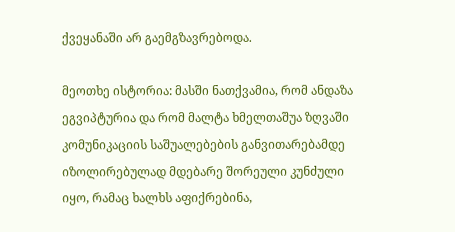ქვეყანაში არ გაემგზავრებოდა.

მეოთხე ისტორია: მასში ნათქვამია, რომ ანდაზა ეგვიპტურია და რომ მალტა ხმელთაშუა ზღვაში კომუნიკაციის საშუალებების განვითარებამდე იზოლირებულად მდებარე შორეული კუნძული იყო, რამაც ხალხს აფიქრებინა,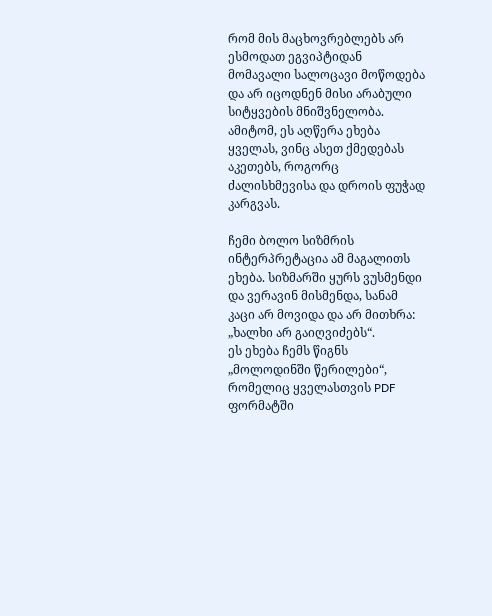რომ მის მაცხოვრებლებს არ ესმოდათ ეგვიპტიდან მომავალი სალოცავი მოწოდება და არ იცოდნენ მისი არაბული სიტყვების მნიშვნელობა. ამიტომ, ეს აღწერა ეხება ყველას, ვინც ასეთ ქმედებას აკეთებს, როგორც ძალისხმევისა და დროის ფუჭად კარგვას.

ჩემი ბოლო სიზმრის ინტერპრეტაცია ამ მაგალითს ეხება. სიზმარში ყურს ვუსმენდი და ვერავინ მისმენდა, სანამ კაცი არ მოვიდა და არ მითხრა: „ხალხი არ გაიღვიძებს“.
ეს ეხება ჩემს წიგნს „მოლოდინში წერილები“, რომელიც ყველასთვის PDF ფორმატში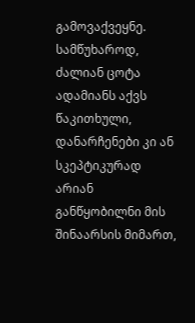გამოვაქვეყნე. სამწუხაროდ, ძალიან ცოტა ადამიანს აქვს წაკითხული, დანარჩენები კი ან სკეპტიკურად არიან განწყობილნი მის შინაარსის მიმართ,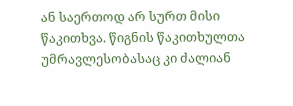ან საერთოდ არ სურთ მისი წაკითხვა. წიგნის წაკითხულთა უმრავლესობასაც კი ძალიან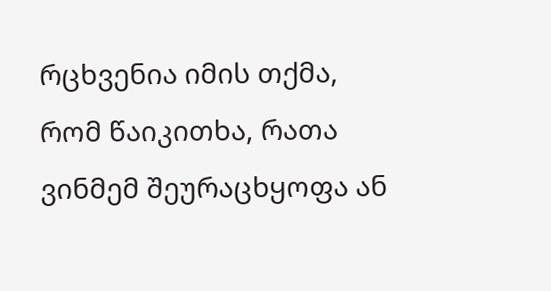რცხვენია იმის თქმა, რომ წაიკითხა, რათა ვინმემ შეურაცხყოფა ან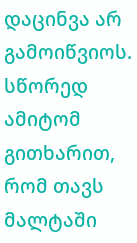დაცინვა არ გამოიწვიოს.
სწორედ ამიტომ გითხარით, რომ თავს მალტაში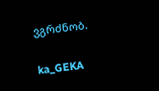ვგრძნობ.

ka_GEKA